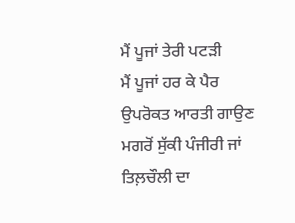ਮੈਂ ਪੂਜਾਂ ਤੇਰੀ ਪਟੜੀ
ਮੈਂ ਪੂਜਾਂ ਹਰ ਕੇ ਪੈਰ
ਉਪਰੋਕਤ ਆਰਤੀ ਗਾਉਣ ਮਗਰੋਂ ਸੁੱਕੀ ਪੰਜੀਰੀ ਜਾਂ ਤਿਲ਼ਚੌਲੀ ਦਾ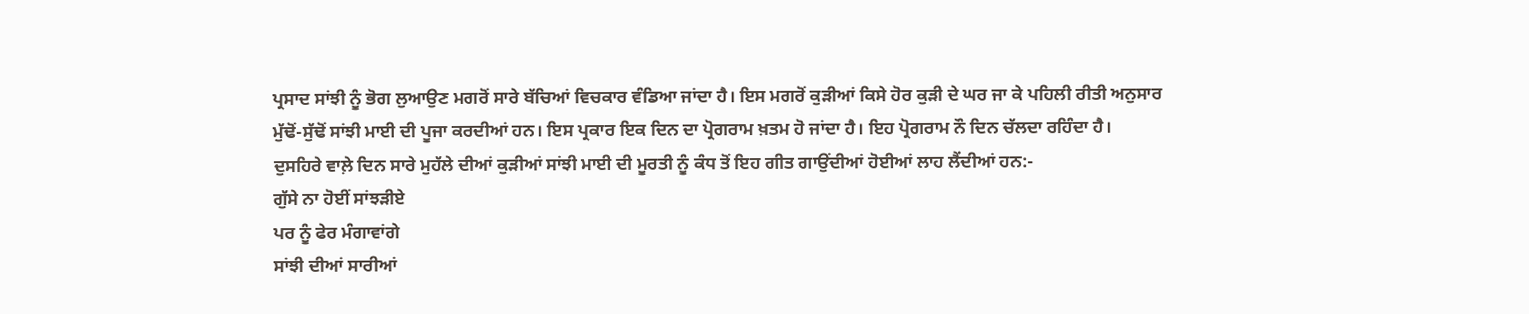ਪ੍ਰਸਾਦ ਸਾਂਝੀ ਨੂੰ ਭੋਗ ਲੁਆਉਣ ਮਗਰੋਂ ਸਾਰੇ ਬੱਚਿਆਂ ਵਿਚਕਾਰ ਵੰਡਿਆ ਜਾਂਦਾ ਹੈ। ਇਸ ਮਗਰੋਂ ਕੁੜੀਆਂ ਕਿਸੇ ਹੋਰ ਕੁੜੀ ਦੇ ਘਰ ਜਾ ਕੇ ਪਹਿਲੀ ਰੀਤੀ ਅਨੁਸਾਰ ਮੁੱਢੋਂ-ਸੁੱਢੋਂ ਸਾਂਝੀ ਮਾਈ ਦੀ ਪੂਜਾ ਕਰਦੀਆਂ ਹਨ। ਇਸ ਪ੍ਰਕਾਰ ਇਕ ਦਿਨ ਦਾ ਪ੍ਰੋਗਰਾਮ ਖ਼ਤਮ ਹੋ ਜਾਂਦਾ ਹੈ। ਇਹ ਪ੍ਰੋਗਰਾਮ ਨੌ ਦਿਨ ਚੱਲਦਾ ਰਹਿੰਦਾ ਹੈ।
ਦੁਸਹਿਰੇ ਵਾਲ਼ੇ ਦਿਨ ਸਾਰੇ ਮੁਹੱਲੇ ਦੀਆਂ ਕੁੜੀਆਂ ਸਾਂਝੀ ਮਾਈ ਦੀ ਮੂਰਤੀ ਨੂੰ ਕੰਧ ਤੋਂ ਇਹ ਗੀਤ ਗਾਉਂਦੀਆਂ ਹੋਈਆਂ ਲਾਹ ਲੈਂਦੀਆਂ ਹਨ:-
ਗੁੱਸੇ ਨਾ ਹੋਈਂ ਸਾਂਝੜੀਏ
ਪਰ ਨੂੰ ਫੇਰ ਮੰਗਾਵਾਂਗੇ
ਸਾਂਝੀ ਦੀਆਂ ਸਾਰੀਆਂ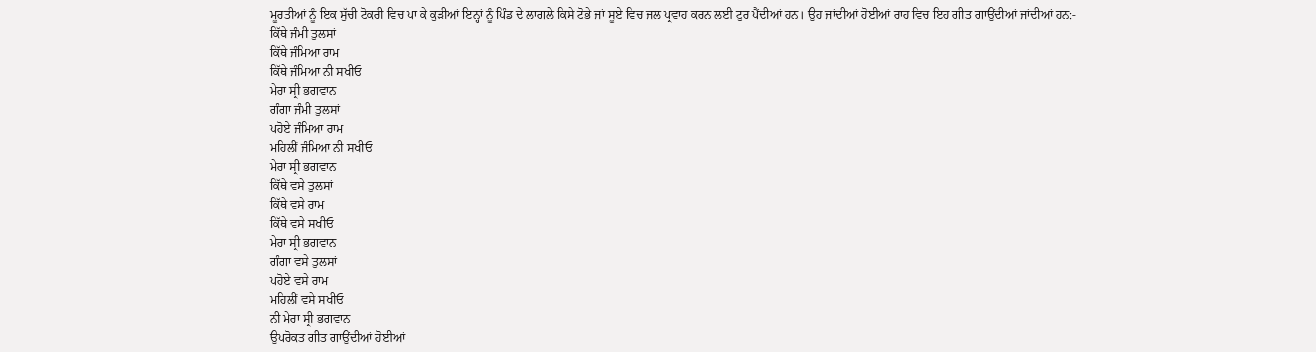ਮੂਰਤੀਆਂ ਨੂੰ ਇਕ ਸੁੱਚੀ ਟੋਕਰੀ ਵਿਚ ਪਾ ਕੇ ਕੁੜੀਆਂ ਇਨ੍ਹਾਂ ਨੂੰ ਪਿੰਡ ਦੇ ਲਾਗਲੇ ਕਿਸੇ ਟੋਭੇ ਜਾਂ ਸੂਏ ਵਿਚ ਜਲ ਪ੍ਰਵਾਹ ਕਰਨ ਲਈ ਟੁਰ ਪੈਂਦੀਆਂ ਹਨ। ਉਹ ਜਾਂਦੀਆਂ ਹੋਈਆਂ ਰਾਹ ਵਿਚ ਇਹ ਗੀਤ ਗਾਉਂਦੀਆਂ ਜਾਂਦੀਆਂ ਹਨ:-
ਕਿੱਥੇ ਜੰਮੀ ਤੁਲਸਾਂ
ਕਿੱਥੇ ਜੰਮਿਆ ਰਾਮ
ਕਿੱਥੇ ਜੰਮਿਆ ਨੀ ਸਖੀਓ
ਮੇਰਾ ਸ੍ਰੀ ਭਗਵਾਨ
ਗੰਗਾ ਜੰਮੀ ਤੁਲਸਾਂ
ਪਹੋਏ ਜੰਮਿਆ ਰਾਮ
ਮਹਿਲੀਂ ਜੰਮਿਆ ਨੀ ਸਖੀਓ
ਮੇਰਾ ਸ੍ਰੀ ਭਗਵਾਨ
ਕਿੱਥੇ ਵਸੇ ਤੁਲਸਾਂ
ਕਿੱਥੇ ਵਸੇ ਰਾਮ
ਕਿੱਥੇ ਵਸੇ ਸਖੀਓ
ਮੇਰਾ ਸ੍ਰੀ ਭਗਵਾਨ
ਗੰਗਾ ਵਸੇ ਤੁਲਸਾਂ
ਪਹੋਏ ਵਸੇ ਰਾਮ
ਮਹਿਲੀਂ ਵਸੇ ਸਖੀਓ
ਨੀ ਮੇਰਾ ਸ੍ਰੀ ਭਗਵਾਨ
ਉਪਰੋਕਤ ਗੀਤ ਗਾਉਂਦੀਆਂ ਹੋਈਆਂ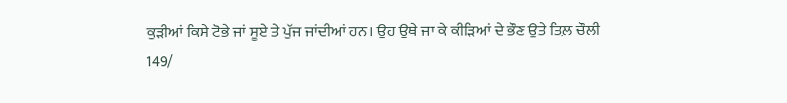ਕੁੜੀਆਂ ਕਿਸੇ ਟੋਭੇ ਜਾਂ ਸੂਏ ਤੇ ਪੁੱਜ ਜਾਂਦੀਆਂ ਹਨ। ਉਹ ਉਥੇ ਜਾ ਕੇ ਕੀੜਿਆਂ ਦੇ ਭੌਣ ਉਤੇ ਤਿਲ਼ ਚੌਲੀ
149/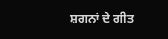ਸ਼ਗਨਾਂ ਦੇ ਗੀਤ